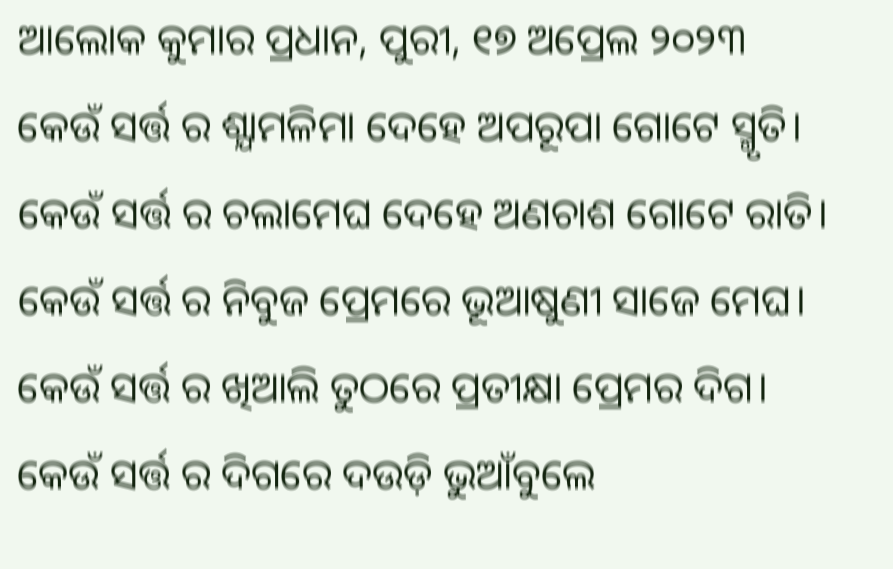ଆଲୋକ କୁମାର ପ୍ରଧାନ, ପୁରୀ, ୧୭ ଅପ୍ରେଲ ୨୦୨୩
କେଉଁ ସର୍ତ୍ତ ର ଶ୍ଯାମଳିମା ଦେହେ ଅପରୂପା ଗୋଟେ ସ୍ମୃତି।
କେଉଁ ସର୍ତ୍ତ ର ଚଲାମେଘ ଦେହେ ଅଣଚାଶ ଗୋଟେ ରାତି।
କେଉଁ ସର୍ତ୍ତ ର ନିବୁଜ ପ୍ରେମରେ ଭୂଆଷୁଣୀ ସାଜେ ମେଘ।
କେଉଁ ସର୍ତ୍ତ ର ଖିଆଲି ତୁଠରେ ପ୍ରତୀକ୍ଷା ପ୍ରେମର ଦିଗ।
କେଉଁ ସର୍ତ୍ତ ର ଦିଗରେ ଦଉଡ଼ି ଭୁଆଁବୁଲେ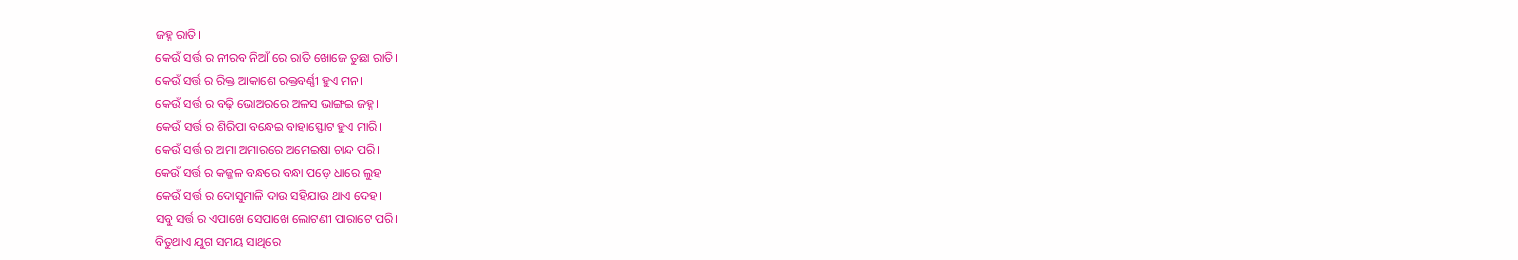ଜହ୍ନ ରାତି।
କେଉଁ ସର୍ତ୍ତ ର ନୀରବ ନିଆଁ ରେ ରାତି ଖୋଜେ ତୁଛା ରାତି।
କେଉଁ ସର୍ତ୍ତ ର ରିକ୍ତ ଆକାଶେ ରକ୍ତବର୍ଣ୍ଣୀ ହୁଏ ମନ।
କେଉଁ ସର୍ତ୍ତ ର ବଢ଼ି ଭୋଅରରେ ଅଳସ ଭାଙ୍ଗଇ ଜହ୍ନ।
କେଉଁ ସର୍ତ୍ତ ର ଶିରିପା ବନ୍ଧେଇ ବାହାସ୍ଫୋଟ ହୁଏ ମାରି।
କେଉଁ ସର୍ତ୍ତ ର ଅମା ଅମାରରେ ଅମେଇଷା ଚାନ୍ଦ ପରି।
କେଉଁ ସର୍ତ୍ତ ର କଜ୍ଜଳ ବନ୍ଧରେ ବନ୍ଧା ପଡ଼େ ଧାରେ ଲୁହ
କେଉଁ ସର୍ତ୍ତ ର ଦୋସୁମାଳି ଦାଉ ସହିଯାଉ ଥାଏ ଦେହ।
ସବୁ ସର୍ତ୍ତ ର ଏପାଖେ ସେପାଖେ ଲୋଟଣୀ ପାରାଟେ ପରି।
ବିତୁଥାଏ ଯୁଗ ସମୟ ସାଥିରେ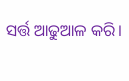ସର୍ତ୍ତ ଆଢୁଆଳ କରି।